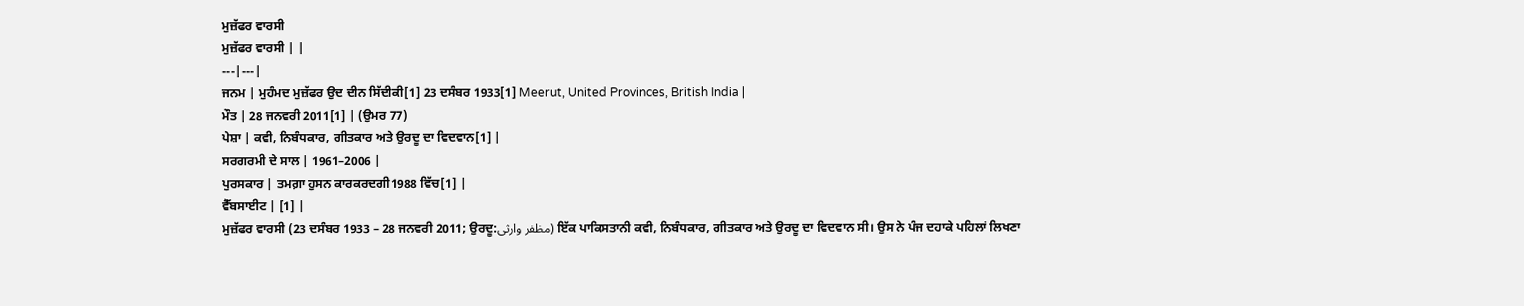ਮੁਜ਼ੱਫਰ ਵਾਰਸੀ
ਮੁਜ਼ੱਫਰ ਵਾਰਸੀ | |
---|---|
ਜਨਮ | ਮੁਹੰਮਦ ਮੁਜ਼ੱਫਰ ਉਦ ਦੀਨ ਸਿੱਦੀਕੀ[1] 23 ਦਸੰਬਰ 1933[1] Meerut, United Provinces, British India |
ਮੌਤ | 28 ਜਨਵਰੀ 2011[1] | (ਉਮਰ 77)
ਪੇਸ਼ਾ | ਕਵੀ, ਨਿਬੰਧਕਾਰ, ਗੀਤਕਾਰ ਅਤੇ ਉਰਦੂ ਦਾ ਵਿਦਵਾਨ[1] |
ਸਰਗਰਮੀ ਦੇ ਸਾਲ | 1961–2006 |
ਪੁਰਸਕਾਰ | ਤਮਗ਼ਾ ਹੁਸਨ ਕਾਰਕਰਦਗੀ1988 ਵਿੱਚ[1] |
ਵੈੱਬਸਾਈਟ | [1] |
ਮੁਜ਼ੱਫਰ ਵਾਰਸੀ (23 ਦਸੰਬਰ 1933 – 28 ਜਨਵਰੀ 2011; ਉਰਦੂ:مظفر وارثی) ਇੱਕ ਪਾਕਿਸਤਾਨੀ ਕਵੀ, ਨਿਬੰਧਕਾਰ, ਗੀਤਕਾਰ ਅਤੇ ਉਰਦੂ ਦਾ ਵਿਦਵਾਨ ਸੀ। ਉਸ ਨੇ ਪੰਜ ਦਹਾਕੇ ਪਹਿਲਾਂ ਲਿਖਣਾ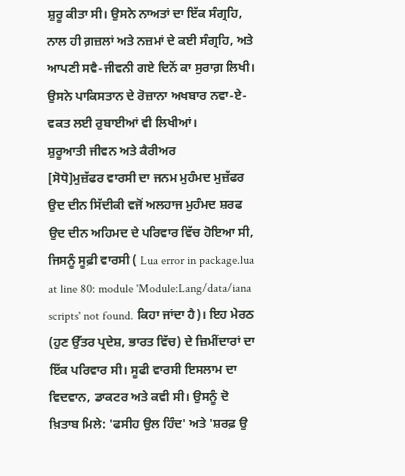ਸ਼ੁਰੂ ਕੀਤਾ ਸੀ। ਉਸਨੇ ਨਾਅਤਾਂ ਦਾ ਇੱਕ ਸੰਗ੍ਰਹਿ, ਨਾਲ ਹੀ ਗ਼ਜ਼ਲਾਂ ਅਤੇ ਨਜ਼ਮਾਂ ਦੇ ਕਈ ਸੰਗ੍ਰਹਿ, ਅਤੇ ਆਪਣੀ ਸਵੈ-ਜੀਵਨੀ ਗਏ ਦਿਨੋਂ ਕਾ ਸੁਰਾਗ਼ ਲਿਖੀ। ਉਸਨੇ ਪਾਕਿਸਤਾਨ ਦੇ ਰੋਜ਼ਾਨਾ ਅਖਬਾਰ ਨਵਾ-ਏ-ਵਕਤ ਲਈ ਰੁਬਾਈਆਂ ਵੀ ਲਿਖੀਆਂ।
ਸ਼ੁਰੂਆਤੀ ਜੀਵਨ ਅਤੇ ਕੈਰੀਅਰ
[ਸੋਧੋ]ਮੁਜ਼ੱਫਰ ਵਾਰਸੀ ਦਾ ਜਨਮ ਮੁਹੰਮਦ ਮੁਜ਼ੱਫਰ ਉਦ ਦੀਨ ਸਿੱਦੀਕੀ ਵਜੋਂ ਅਲਹਾਜ ਮੁਹੰਮਦ ਸ਼ਰਫ ਉਦ ਦੀਨ ਅਹਿਮਦ ਦੇ ਪਰਿਵਾਰ ਵਿੱਚ ਹੋਇਆ ਸੀ, ਜਿਸਨੂੰ ਸੂਫ਼ੀ ਵਾਰਸੀ ( Lua error in package.lua at line 80: module 'Module:Lang/data/iana scripts' not found. ਕਿਹਾ ਜਾਂਦਾ ਹੈ)। ਇਹ ਮੇਰਠ (ਹੁਣ ਉੱਤਰ ਪ੍ਰਦੇਸ਼, ਭਾਰਤ ਵਿੱਚ) ਦੇ ਜ਼ਿਮੀਂਦਾਰਾਂ ਦਾ ਇੱਕ ਪਰਿਵਾਰ ਸੀ। ਸੂਫੀ ਵਾਰਸੀ ਇਸਲਾਮ ਦਾ ਵਿਦਵਾਨ, ਡਾਕਟਰ ਅਤੇ ਕਵੀ ਸੀ। ਉਸਨੂੰ ਦੋ ਖ਼ਿਤਾਬ ਮਿਲੇ: 'ਫਸੀਹ ਉਲ ਹਿੰਦ' ਅਤੇ 'ਸ਼ਰਫ਼ ਉ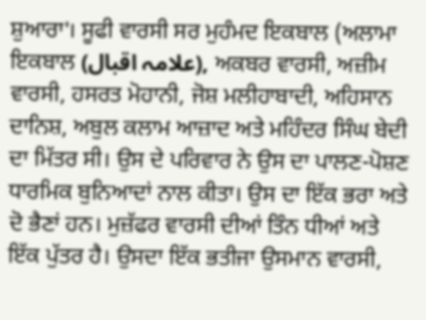ਸ਼ੁਆਰਾ'। ਸੂਫੀ ਵਾਰਸੀ ਸਰ ਮੁਹੰਮਦ ਇਕਬਾਲ (ਅਲਾਮਾ ਇਕਬਾਲ (علامہ اقبال), ਅਕਬਰ ਵਾਰਸੀ, ਅਜ਼ੀਮ ਵਾਰਸੀ, ਹਸਰਤ ਮੋਹਾਨੀ, ਜੋਸ਼ ਮਲੀਹਾਬਾਦੀ, ਅਹਿਸਾਨ ਦਾਨਿਸ਼, ਅਬੁਲ ਕਲਾਮ ਆਜ਼ਾਦ ਅਤੇ ਮਹਿੰਦਰ ਸਿੰਘ ਬੇਦੀ ਦਾ ਮਿੱਤਰ ਸੀ। ਉਸ ਦੇ ਪਰਿਵਾਰ ਨੇ ਉਸ ਦਾ ਪਾਲਣ-ਪੋਸ਼ਣ ਧਾਰਮਿਕ ਬੁਨਿਆਦਾਂ ਨਾਲ ਕੀਤਾ। ਉਸ ਦਾ ਇੱਕ ਭਰਾ ਅਤੇ ਦੋ ਭੈਣਾਂ ਹਨ। ਮੁਜ਼ੱਫਰ ਵਾਰਸੀ ਦੀਆਂ ਤਿੰਨ ਧੀਆਂ ਅਤੇ ਇੱਕ ਪੁੱਤਰ ਹੈ। ਉਸਦਾ ਇੱਕ ਭਤੀਜਾ ਉਸਮਾਨ ਵਾਰਸੀ,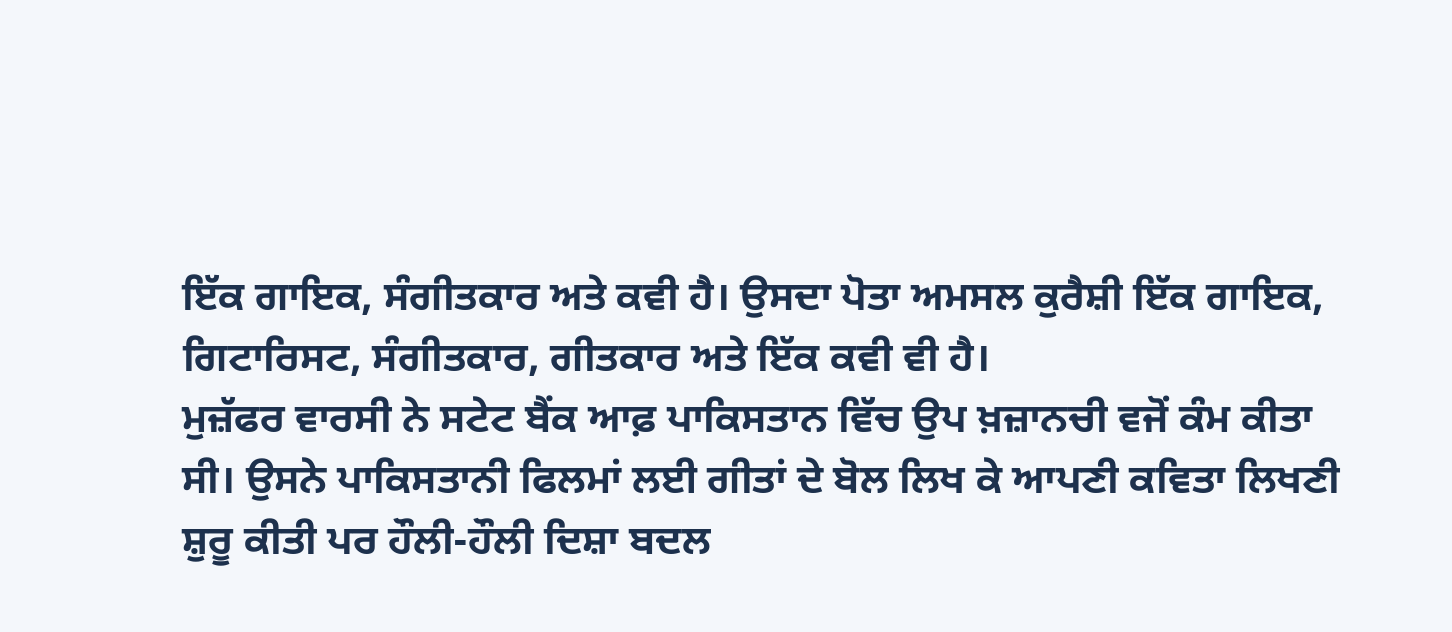ਇੱਕ ਗਾਇਕ, ਸੰਗੀਤਕਾਰ ਅਤੇ ਕਵੀ ਹੈ। ਉਸਦਾ ਪੋਤਾ ਅਮਸਲ ਕੁਰੈਸ਼ੀ ਇੱਕ ਗਾਇਕ, ਗਿਟਾਰਿਸਟ, ਸੰਗੀਤਕਾਰ, ਗੀਤਕਾਰ ਅਤੇ ਇੱਕ ਕਵੀ ਵੀ ਹੈ।
ਮੁਜ਼ੱਫਰ ਵਾਰਸੀ ਨੇ ਸਟੇਟ ਬੈਂਕ ਆਫ਼ ਪਾਕਿਸਤਾਨ ਵਿੱਚ ਉਪ ਖ਼ਜ਼ਾਨਚੀ ਵਜੋਂ ਕੰਮ ਕੀਤਾ ਸੀ। ਉਸਨੇ ਪਾਕਿਸਤਾਨੀ ਫਿਲਮਾਂ ਲਈ ਗੀਤਾਂ ਦੇ ਬੋਲ ਲਿਖ ਕੇ ਆਪਣੀ ਕਵਿਤਾ ਲਿਖਣੀ ਸ਼ੁਰੂ ਕੀਤੀ ਪਰ ਹੌਲੀ-ਹੌਲੀ ਦਿਸ਼ਾ ਬਦਲ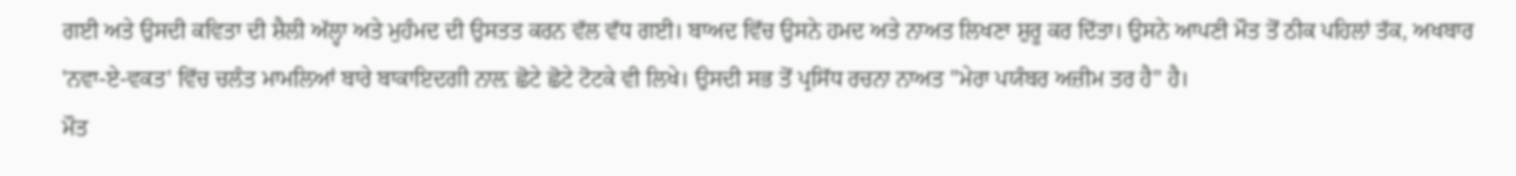ਗਈ ਅਤੇ ਉਸਦੀ ਕਵਿਤਾ ਦੀ ਸ਼ੈਲੀ ਅੱਲ੍ਹਾ ਅਤੇ ਮੁਹੰਮਦ ਦੀ ਉਸਤਤ ਕਰਨ ਵੱਲ ਵੱਧ ਗਈ। ਬਾਅਦ ਵਿੱਚ ਉਸਨੇ ਹਮਦ ਅਤੇ ਨਾਅਤ ਲਿਖਣਾ ਸ਼ੁਰੂ ਕਰ ਦਿੱਤਾ। ਉਸਨੇ ਆਪਣੀ ਮੌਤ ਤੋਂ ਠੀਕ ਪਹਿਲਾਂ ਤੱਕ, ਅਖਬਾਰ 'ਨਵਾ-ਏ-ਵਕਤ' ਵਿੱਚ ਚਲੰਤ ਮਾਮਲਿਆਂ ਬਾਰੇ ਬਾਕਾਇਦਗੀ ਨਾਲ਼ ਛੋਟੇ ਛੋਟੇ ਟੋਟਕੇ ਵੀ ਲਿਖੇ। ਉਸਦੀ ਸਭ ਤੋਂ ਪ੍ਰਸਿੱਧ ਰਚਨਾ ਨਾਅਤ "ਮੇਰਾ ਪਯੰਬਰ ਅਜ਼ੀਮ ਤਰ ਹੈ" ਹੈ।
ਮੌਤ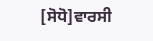[ਸੋਧੋ]ਵਾਰਸੀ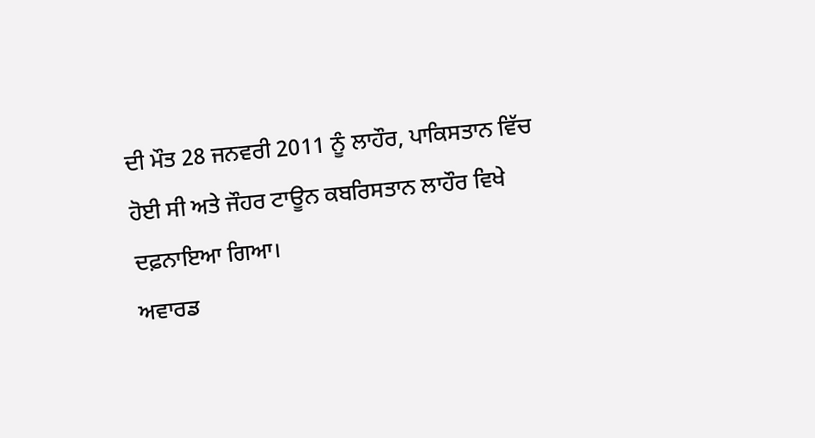ਦੀ ਮੌਤ 28 ਜਨਵਰੀ 2011 ਨੂੰ ਲਾਹੌਰ, ਪਾਕਿਸਤਾਨ ਵਿੱਚ ਹੋਈ ਸੀ ਅਤੇ ਜੌਹਰ ਟਾਊਨ ਕਬਰਿਸਤਾਨ ਲਾਹੌਰ ਵਿਖੇ ਦਫ਼ਨਾਇਆ ਗਿਆ।
ਅਵਾਰਡ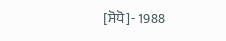[ਸੋਧੋ]- 1988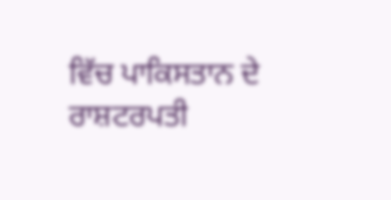ਵਿੱਚ ਪਾਕਿਸਤਾਨ ਦੇ ਰਾਸ਼ਟਰਪਤੀ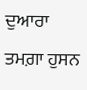ਦੁਆਰਾ ਤਮਗ਼ਾ ਹੁਸਨ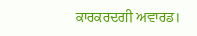ਕਾਰਕਰਦਗੀ ਅਵਾਰਡ।